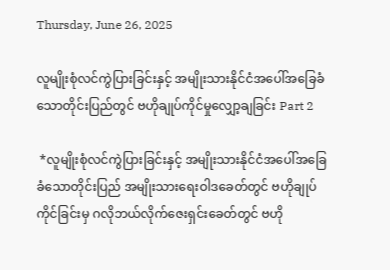Thursday, June 26, 2025

လူမျိုးစုံလင်ကွဲပြားခြင်းနှင့် အမျိုးသားနိုင်ငံအပေါ်အခြေခံသောတိုင်းပြည်တွင် ဗဟိုချုပ်ကိုင်မှုလျှော့ချခြင်း Part 2

 *လူမျိုးစုံလင်ကွဲပြားခြင်းနှင့် အမျိုးသားနိုင်ငံအပေါ်အခြေခံသောတိုင်းပြည် အမျိုးသားရေးဝါဒခေတ်တွင် ဗဟိုချုပ်ကိုင်ခြင်းမှ ဂလိုဘယ်လိုက်ဇေးရှင်းခေတ်တွင် ဗဟို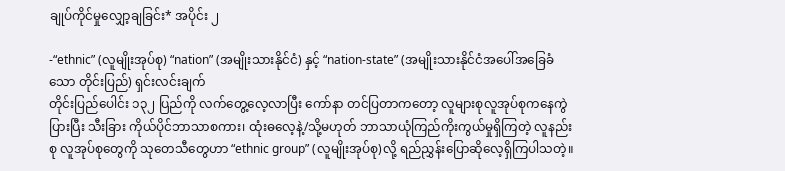ချုပ်ကိုင်မှုလျှော့ချခြင်း* အပိုင်း ၂

-“ethnic” (လူမျိုးအုပ်စု) “nation” (အမျိုးသားနိုင်ငံ) နှင့် “nation-state” (အမျိုးသားနိုင်ငံအပေါ်အခြေခံသော တိုင်းပြည်) ရှင်းလင်းချက်
တိုင်းပြည်ပေါင်း ၁၃၂ ပြည်ကို လက်တွေ့လေ့လာပြီး ကော်နာ တင်ပြတာကတော့ လူများစုလူအုပ်စုကနေကွဲပြားပြီး သီးခြား ကိုယ်ပိုင်ဘာသာစကား၊ ထုံးဓလေ့နဲ့/သို့မဟုတ် ဘာသာယုံကြည်ကိုးကွယ်မှုရှိကြတဲ့ လူနည်းစု လူအုပ်စုတွေကို သုတေသီတွေဟာ “ethnic group” (လူမျိုးအုပ်စု)လို့ ရည်ညွှန်းပြောဆိုလေ့ရှိကြပါသတဲ့။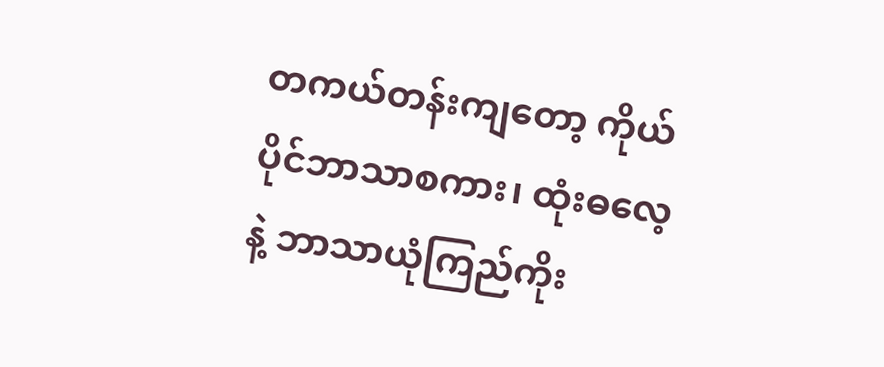တကယ်တန်းကျတော့ ကိုယ်ပိုင်ဘာသာစကား၊ ထုံးဓလေ့နဲ့ ဘာသာယုံကြည်ကိုး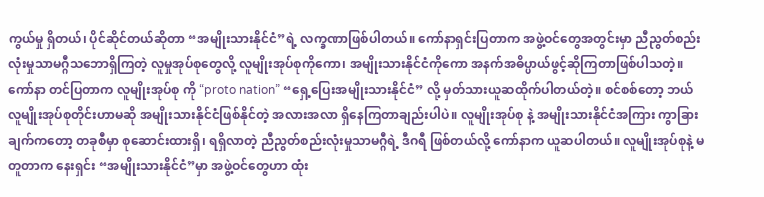ကွယ်မှု ရှိတယ်၊ ပိုင်ဆိုင်တယ်ဆိုတာ “အမျိုးသားနိုင်ငံ”ရဲ့ လက္ခဏာဖြစ်ပါတယ်။ ကော်နာရှင်းပြတာက အဖွဲ့ဝင်တွေအတွင်းမှာ ညီညွတ်စည်းလုံးမှုသာမဂ္ဂီသဘောရှိကြတဲ့ လူမှုအုပ်စုတွေလို့ လူမျိုးအုပ်စုကိုကော၊ အမျိုးသားနိုင်ငံကိုကော အနက်အဓိပ္ပာယ်ဖွင့်ဆိုကြတာဖြစ်ပါသတဲ့။ ကော်နာ တင်ပြတာက လူမျိုးအုပ်စု ကို “proto nation” “ရှေ့ပြေးအမျိုးသားနိုင်ငံ” လို့ မှတ်သားယူဆထိုက်ပါတယ်တဲ့။ စင်စစ်တော့ ဘယ် လူမျိုးအုပ်စုတိုင်းဟာမဆို အမျိုးသားနိုင်ငံဖြစ်နိုင်တဲ့ အလားအလာ ရှိနေကြတာချည်းပါပဲ။ လူမျိုးအုပ်စု နဲ့ အမျိုးသားနိုင်ငံအကြား ကွာခြားချက်ကတော့ တခုစီမှာ စုဆောင်းထားရှိ၊ ရရှိလာတဲ့ ညီညွတ်စည်းလုံးမှုသာမဂ္ဂီရဲ့ ဒီဂရီ ဖြစ်တယ်လို့ ကော်နာက ယူဆပါတယ်။ လူမျိုးအုပ်စုနဲ့ မတူတာက နေးရှင်း “အမျိုးသားနိုင်ငံ”မှာ အဖွဲ့ဝင်တွေဟာ ထုံး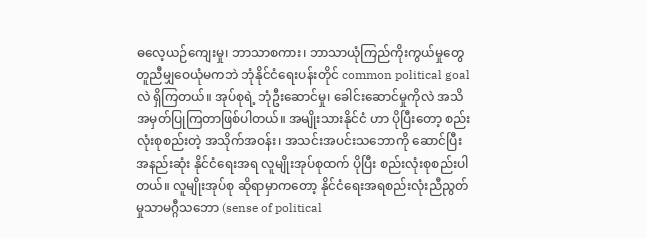ဓလေ့ယဉ်ကျေးမှု၊ ဘာသာစကား၊ ဘာသာယုံကြည်ကိုးကွယ်မှုတွေ တူညီမျှဝေယုံမကဘဲ ဘုံနိုင်ငံရေးပန်းတိုင် common political goal လဲ ရှိကြတယ်။ အုပ်စုရဲ့ ဘုံဦးဆောင်မှု၊ ခေါင်းဆောင်မှုကိုလဲ အသိအမှတ်ပြုကြတာဖြစ်ပါတယ်။ အမျိုးသားနိုင်ငံ ဟာ ပိုပြီးတော့ စည်းလုံးစုစည်းတဲ့ အသိုက်အဝန်း၊ အသင်းအပင်းသဘောကို ဆောင်ပြီး အနည်းဆုံး နိုင်ငံရေးအရ လူမျိုးအုပ်စုထက် ပိုပြီး စည်းလုံးစုစည်းပါတယ်။ လူမျိုးအုပ်စု ဆိုရာမှာကတော့ နိုင်ငံရေးအရစည်းလုံးညီညွတ်မှုသာမဂ္ဂီသဘော (sense of political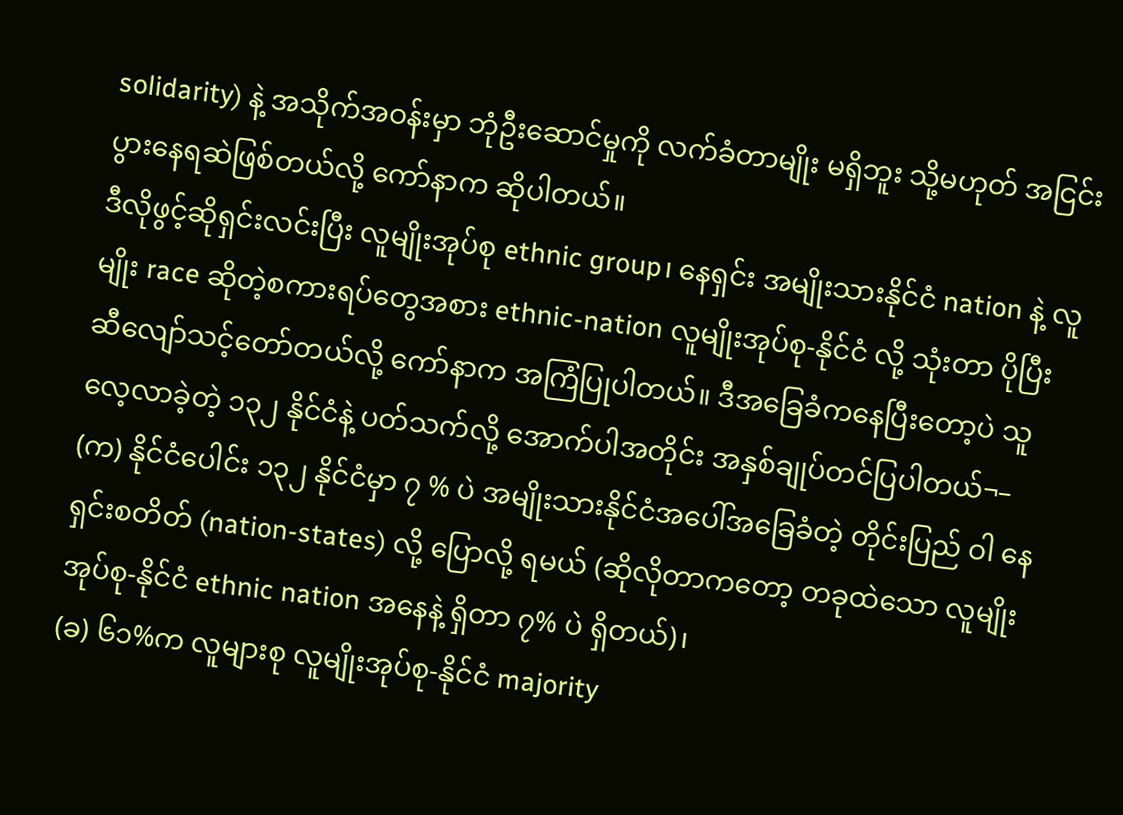solidarity) နဲ့ အသိုက်အဝန်းမှာ ဘုံဦးဆောင်မှုကို လက်ခံတာမျိုး မရှိဘူး သို့မဟုတ် အငြင်းပွားနေရဆဲဖြစ်တယ်လို့ ကော်နာက ဆိုပါတယ်။
ဒီလိုဖွင့်ဆိုရှင်းလင်းပြီး လူမျိုးအုပ်စု ethnic group၊ နေရှင်း အမျိုးသားနိုင်ငံ nation နဲ့ လူမျိုး race ဆိုတဲ့စကားရပ်တွေအစား ethnic-nation လူမျိုးအုပ်စု-နိုင်ငံ လို့ သုံးတာ ပိုပြီး ဆီလျော်သင့်တော်တယ်လို့ ကော်နာက အကြံပြုပါတယ်။ ဒီအခြေခံကနေပြီးတော့ပဲ သူ လေ့လာခဲ့တဲ့ ၁၃၂ နိုင်ငံနဲ့ ပတ်သက်လို့ အောက်ပါအတိုင်း အနှစ်ချုပ်တင်ပြပါတယ်¬–
(က) နိုင်ငံပေါင်း ၁၃၂ နိုင်ငံမှာ ၇ % ပဲ အမျိုးသားနိုင်ငံအပေါ်အခြေခံတဲ့ တိုင်းပြည် ဝါ နေရှင်းစတိတ် (nation-states) လို့ ပြောလို့ ရမယ် (ဆိုလိုတာကတော့ တခုထဲသော လူမျိုးအုပ်စု-နိုင်ငံ ethnic nation အနေနဲ့ ရှိတာ ၇% ပဲ ရှိတယ်)၊
(ခ) ၆၁%က လူများစု လူမျိုးအုပ်စု-နိုင်ငံ majority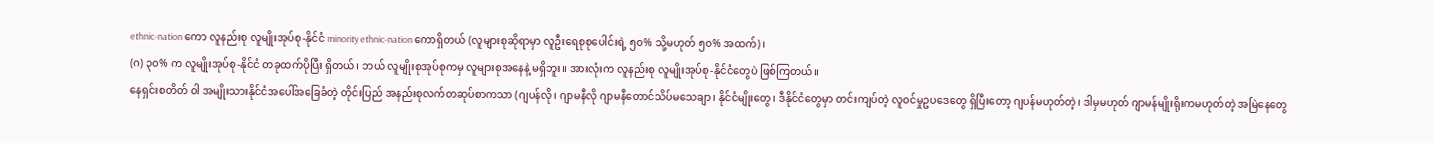ethnic-nation ကော လူနည်းစု လူမျိုးအုပ်စု-နိုင်ငံ minority ethnic-nation ကောရှိတယ် (လူများစုဆိုရာမှာ လူဦးရေစုစုပေါင်းရဲ့ ၅၀% သို့မဟုတ် ၅၀% အထက်)၊
(ဂ) ၃၀% က လူမျိုးအုပ်စု-နိုင်ငံ တခုထက်ပိုပြီး ရှိတယ်၊ ဘယ် လူမျိုးစုအုပ်စုကမှ လူများစုအနေနဲ့ မရှိဘူး။ အားလုံးက လူနည်းစု လူမျိုးအုပ်စု-နိုင်ငံတွေပဲ ဖြစ်ကြတယ်။
နေရှင်းစတိတ် ဝါ အမျိုးသားနိုင်ငံအပေါ်အခြေခံတဲ့ တိုင်းပြည် အနည်းစုလက်တဆုပ်စာကသာ (ဂျပန်လို၊ ဂျာမနီလို ဂျာမနီတောင်သိပ်မသေချာ၊ နိုင်ငံမျိုးတွေ၊ ဒီနိုင်ငံတွေမှာ တင်းကျပ်တဲ့ လူဝင်မှုဥပဒေတွေ ရှိပြီးတော့ ဂျပန်မဟုတ်တဲ့၊ ဒါမှမဟုတ် ဂျာမန်မျိုးရိုးကမဟုတ်တဲ့ အမြဲနေတွေ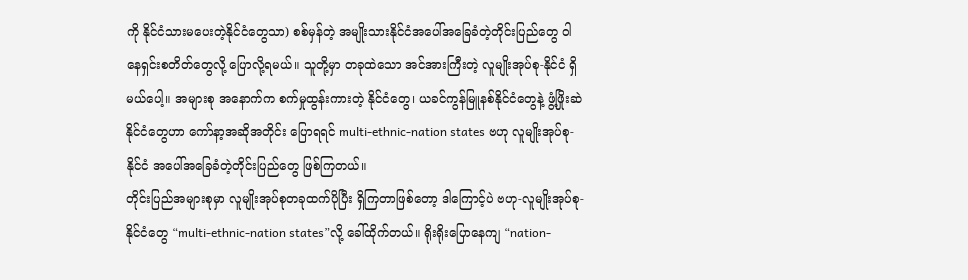ကို နိုင်ငံသားမပေးတဲ့နိုင်ငံတွေသာ) စစ်မှန်တဲ့ အမျိုးသားနိုင်ငံအပေါ်အခြေခံတဲ့တိုင်းပြည်တွေ ဝါ နေရှင်းစတိတ်တွေလို့ ပြောလို့ရမယ်။ သူတို့မှာ တခုထဲသော အင်အားကြီးတဲ့ လူမျိုးအုပ်စု-နိုင်ငံ ရှိမယ်ပေါ့။ အများစု အနောက်က စက်မှုထွန်းကားတဲ့ နိုင်ငံတွေ၊ ယခင်ကွန်မြူနစ်နိုင်ငံတွေနဲ့ ဖွံ့ဖြိုးဆဲနိုင်ငံတွေဟာ ကော်နာ့အဆိုအတိုင်း ပြောရရင် multi-ethnic-nation states ဗဟု လူမျိုးအုပ်စု-နိုင်ငံ အပေါ်အခြေခံတဲ့တိုင်းပြည်တွေ ဖြစ်ကြတယ်။
တိုင်းပြည်အများစုမှာ လူမျိုးအုပ်စုတခုထက်ပိုပြီး ရှိကြတာဖြစ်တော့ ဒါကြောင့်ပဲ ဗဟု-လူမျိုးအုပ်စု-နိုင်ငံတွေ “multi-ethnic-nation states”လို့ ခေါ်ထိုက်တယ်။ ရိုးရိုးပြောနေကျ “nation-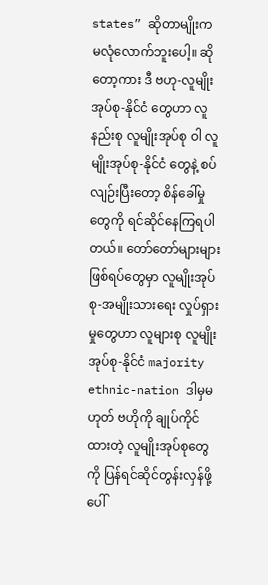states” ဆိုတာမျိုးက မလုံလောက်ဘူးပေါ့။ ဆိုတော့ကား ဒီ ဗဟု-လူမျိုးအုပ်စု-နိုင်ငံ တွေဟာ လူနည်းစု လူမျိုးအုပ်စု ဝါ လူမျိုးအုပ်စု-နိုင်ငံ တွေနဲ့ စပ်လျဉ်းပြီးတော့ စိန်ခေါ်မှုတွေကို ရင်ဆိုင်နေကြရပါတယ်။ တော်တော်များများဖြစ်ရပ်တွေမှာ လူမျိုးအုပ်စု-အမျိုးသားရေး လှုပ်ရှားမှုတွေဟာ လူများစု လူမျိုးအုပ်စု-နိုင်ငံ majority ethnic-nation ဒါမှမဟုတ် ဗဟိုကို ချုပ်ကိုင်ထားတဲ့ လူမျိုးအုပ်စုတွေကို ပြန်ရင်ဆိုင်တွန်းလှန်ဖို့ ပေါ်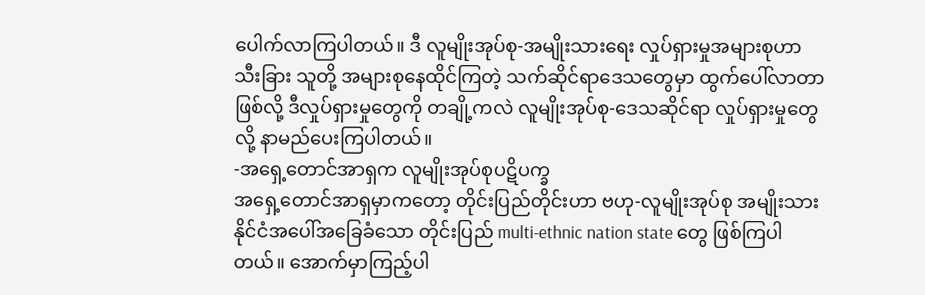ပေါက်လာကြပါတယ်။ ဒီ လူမျိုးအုပ်စု-အမျိုးသားရေး လှုပ်ရှားမှုအများစုဟာ သီးခြား သူတို့ အများစုနေထိုင်ကြတဲ့ သက်ဆိုင်ရာဒေသတွေမှာ ထွက်ပေါ်လာတာဖြစ်လို့ ဒီလှုပ်ရှားမှုတွေကို တချို့ကလဲ လူမျိုးအုပ်စု-ဒေသဆိုင်ရာ လှုပ်ရှားမှုတွေလို့ နာမည်ပေးကြပါတယ်။
-အရှေ့တောင်အာရှက လူမျိုးအုပ်စုပဋိပက္ခ
အရှေ့တောင်အာရှမှာကတော့ တိုင်းပြည်တိုင်းဟာ ဗဟု-လူမျိုးအုပ်စု အမျိုးသားနိုင်ငံအပေါ်အခြေခံသော တိုင်းပြည် multi-ethnic nation state တွေ ဖြစ်ကြပါတယ်။ အောက်မှာကြည့်ပါ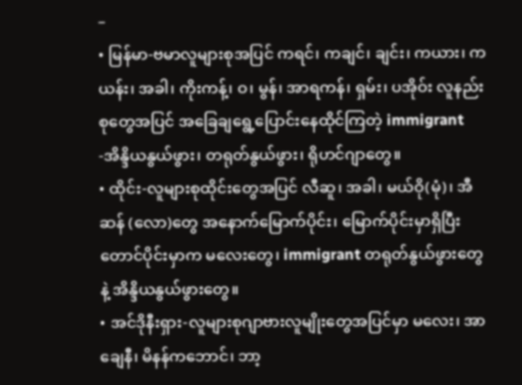–
• မြန်မာ-ဗမာလူများစုအပြင် ကရင်၊ ကချင်၊ ချင်း၊ ကယား၊ ကယန်း၊ အခါ၊ ကိုးကန့်၊ ဝ၊ မွန်၊ အာရကန်၊ ရှမ်း၊ ပအိုဝ်း လူနည်းစုတွေအပြင် အခြေချရွေ့ပြောင်းနေထိုင်ကြတဲ့ immigrant -အိန္ဒိယနွယ်ဖွား၊ တရုတ်နွယ်ဖွား၊ ရိုဟင်ဂျာတွေ။
• ထိုင်း-လူများစုထိုင်းတွေအပြင် လီဆူ၊ အခါ၊ မယ်ဝို(မုံ)၊ အီဆန် (လော)တွေ အနောက်မြောက်ပိုင်း၊ မြောက်ပိုင်းမှာရှိပြီး တောင်ပိုင်းမှာက မလေးတွေ၊ immigrant တရုတ်နွယ်ဖွားတွေနဲ့ အိန္ဒိယနွယ်ဖွားတွေ။
• အင်ဒိုနီးရှား-လူများစုဂျာဗားလူမျိုးတွေအပြင်မှာ မလေး၊ အာချေနီ၊ မိနန်ကဘောင်၊ ဘာ့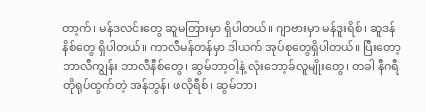တာ့က်၊ မန်ဒလင်းတွေ ဆူမတြားမှာ ရှိပါတယ်။ ဂျာဗားမှာ မန်ဒူးရိစ်၊ ဆူဒန်နိစ်တွေ ရှိပါတယ်။ ကာလီမန်တန်မှာ ဒါယက် အုပ်စုတွေရှိပါတယ်။ ပြီးတော့ ဘာလီကျွန်း ဘာလီနီစ်တွေ၊ ဆွမ်ဘာ့ဝါ့နဲ့ လုံးဘော့ခ်လူမျိုးတွေ၊ တခါ နီဂရီတိုရုပ်ထွက်တဲ့ အန်ဘွန်၊ ဖလိုရီစ်၊ ဆွမ်ဘာ၊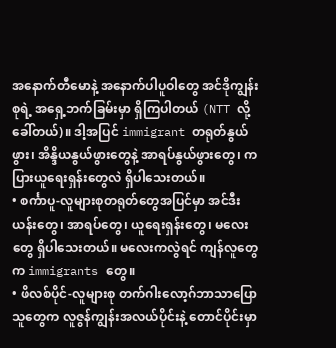အနောက်တီမောနဲ့ အနောက်ပါပူဝါတွေ အင်ဒိုကျွန်းစုရဲ့ အရှေ့ဘက်ခြမ်းမှာ ရှိကြပါတယ် (NTT လို့ခေါ်တယ်)။ ဒါ့အပြင် immigrant တရုတ်နွယ်ဖွား၊ အိန္ဒိယနွယ်ဖွားတွေနဲ့ အာရပ်နွယ်ဖွားတွေ၊ ကပြားယူရေးရှန်းတွေလဲ ရှိပါသေးတယ်။
• စင်္ကာပူ-လူများစုတရုတ်တွေအပြင်မှာ အင်ဒီးယန်းတွေ၊ အာရပ်တွေ၊ ယူရေးရှန်းတွေ၊ မလေးတွေ ရှိပါသေးတယ်။ မလေးကလွဲရင် ကျန်လူတွေက immigrants တွေ။
• ဖိလစ်ပိုင်-လူများစု တက်ဂါးလော့ဂ်ဘာသာပြောသူတွေက လူဇွန်ကျွန်းအလယ်ပိုင်းနဲ့ တောင်ပိုင်းမှာ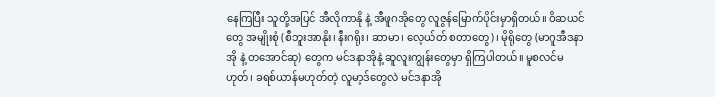နေကြပြီး သူတို့အပြင် အီလိုကာနို နဲ့ အီဖူဂအိုတွေ လူဇွန်မြောက်ပိုင်းမှာရှိတယ်။ ဝိဆယင်တွေ အမျိုးစုံ (စီဘူးအာနိုး၊ နီးဂရိုး၊ ဆာမာ၊ လေ့ယ်တ် စတာတွေ)၊ မိုရိုတွေ (မာဂူအီဒနာအို နဲ့ တအောင်ဆု) တွေက မင်ဒနာအိုနဲ့ ဆူလူးကျွန်းတွေမှာ ရှိကြပါတယ်။ မူစလင်မဟုတ်၊ ခရစ်ယာန်မဟုတ်တဲ့ လူမာ့ဒ်တွေလဲ မင်ဒနာအို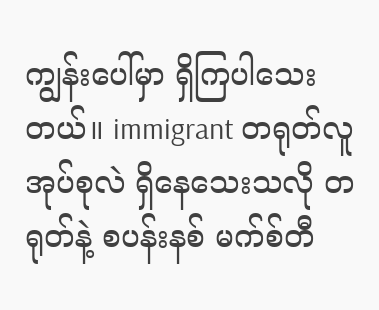ကျွန်းပေါ်မှာ ရှိကြပါသေးတယ်။ immigrant တရုတ်လူအုပ်စုလဲ ရှိနေသေးသလို တရုတ်နဲ့ စပန်းနစ် မက်စ်တီ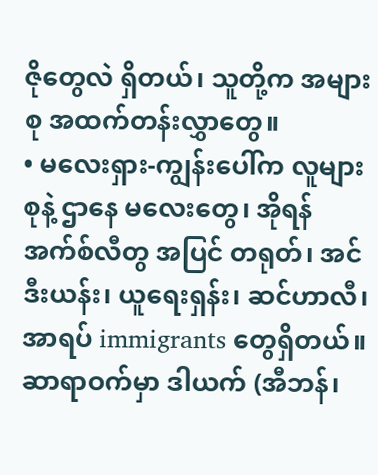ဇိုတွေလဲ ရှိတယ်၊ သူတို့က အများစု အထက်တန်းလွှာတွေ။
• မလေးရှား-ကျွန်းပေါ်က လူများစုနဲ့ ဌာနေ မလေးတွေ၊ အိုရန်အက်စ်လီတွ အပြင် တရုတ်၊ အင်ဒီးယန်း၊ ယူရေးရှန်း၊ ဆင်ဟာလီ၊ အာရပ် immigrants တွေရှိတယ်။ ဆာရာဝက်မှာ ဒါယက် (အီဘန်၊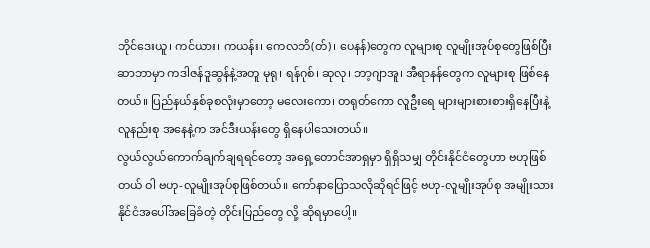ဘိုင်ဒေးယူ၊ ကင်ယား၊ ကယန်း၊ ကေလဘိ(တ်)၊ ပေနန်)တွေက လူများစု လူမျိုးအုပ်စုတွေဖြစ်ပြီး ဆာဘာမှာ ကဒါဇန်ဒူဆွန်နဲ့အတူ မုရု၊ ရန်ဂုစ်၊ ဆုလု၊ ဘာ့ဂျာအူ၊ အီရာနန်တွေက လူများစု ဖြစ်နေတယ်။ ပြည်နယ်နှစ်ခုစလုံးမှာတော့ မလေးကော၊ တရုတ်ကော လူဦးရေ များများစားစားရှိနေပြီးနဲ့ လူနည်းစု အနေနဲ့က အင်ဒီးယန်းတွေ ရှိနေပါသေးတယ်။
လွယ်လွယ်ကောက်ချက်ချရရင်တော့ အရှေ့တောင်အာရှမှာ ရှိရှိသမျှ တိုင်းနိုင်ငံတွေဟာ ဗဟုဖြစ်တယ် ဝါ ဗဟု-လူမျိုးအုပ်စုဖြစ်တယ်။ ကော်နာပြောသလိုဆိုရင်ဖြင့် ဗဟု-လူမျိုးအုပ်စု အမျိုးသားနိုင်ငံအပေါ်အခြေခံတဲ့ တိုင်းပြည်တွေ လို့ ဆိုရမှာပေါ့။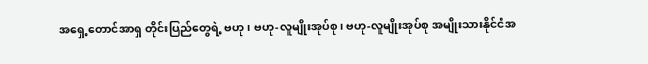အရှေ့တောင်အာရှ တိုင်းပြည်တွေရဲ့ ဗဟု၊ ဗဟု-လူမျိုးအုပ်စု၊ ဗဟု-လူမျိုးအုပ်စု အမျိုးသားနိုင်ငံအ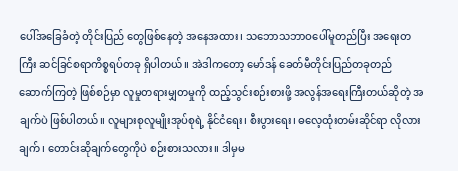ပေါ်အခြေခံတဲ့ တိုင်းပြည် တွေဖြစ်နေတဲ့ အနေအထား၊ သဘောသဘာဝပေါ်မူတည်ပြီး အရေးတကြီး ဆင်ခြင်စရာကိစ္စရပ်တခု ရှိပါတယ်။ အဲဒါကတော့ မော်ဒန် ခေတ်မီတိုင်းပြည်တခုတည်ဆောက်ကြတဲ့ ဖြစ်စဉ်မှာ လူမှုတရားမျှတမှုကို ထည့်သွင်းစဉ်းစားဖို့ အလွန်အရေးကြီးတယ်ဆိုတဲ့ အချက်ပဲ ဖြစ်ပါတယ်။ လူများစုလူမျိုးအုပ်စုရဲ့ နိုင်ငံရေး၊ စီးပွားရေး၊ ဓလေ့ထုံးတမ်းဆိုင်ရာ လိုလားချက်၊ တောင်းဆိုချက်တွေကိုပဲ စဉ်းစားသလား။ ဒါမှမ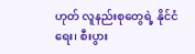ဟုတ် လူနည်းစုတွေရဲ့ နိုင်ငံရေး၊ စီးပွား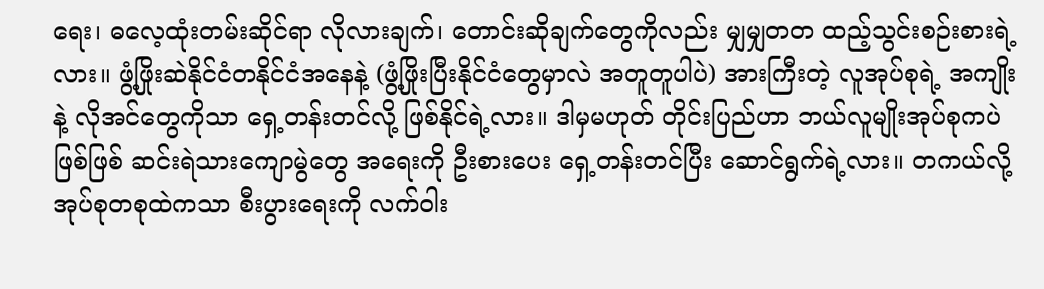ရေး၊ ဓလေ့ထုံးတမ်းဆိုင်ရာ လိုလားချက်၊ တောင်းဆိုချက်တွေကိုလည်း မျှမျှတတ ထည့်သွင်းစဉ်းစားရဲ့လား။ ဖွံ့ဖြိုးဆဲနိုင်ငံတနိုင်ငံအနေနဲ့ (ဖွံ့ဖြိုးပြီးနိုင်ငံတွေမှာလဲ အတူတူပါပဲ) အားကြီးတဲ့ လူအုပ်စုရဲ့ အကျိုးနဲ့ လိုအင်တွေကိုသာ ရှေ့တန်းတင်လို့ ဖြစ်နိုင်ရဲ့လား။ ဒါမှမဟုတ် တိုင်းပြည်ဟာ ဘယ်လူမျိုးအုပ်စုကပဲ ဖြစ်ဖြစ် ဆင်းရဲသားကျောမွဲတွေ အရေးကို ဦးစားပေး ရှေ့တန်းတင်ပြီး ဆောင်ရွက်ရဲ့လား။ တကယ်လို့ အုပ်စုတစုထဲကသာ စီးပွားရေးကို လက်ဝါး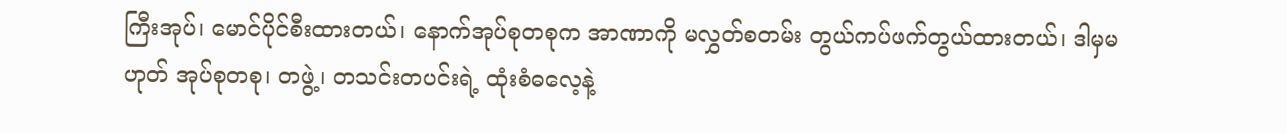ကြီးအုပ်၊ မောင်ပိုင်စီးထားတယ်၊ နောက်အုပ်စုတစုက အာဏာကို မလွှတ်စတမ်း တွယ်ကပ်ဖက်တွယ်ထားတယ်၊ ဒါမှမဟုတ် အုပ်စုတစု၊ တဖွဲ့၊ တသင်းတပင်းရဲ့ ထုံးစံဓလေ့နဲ့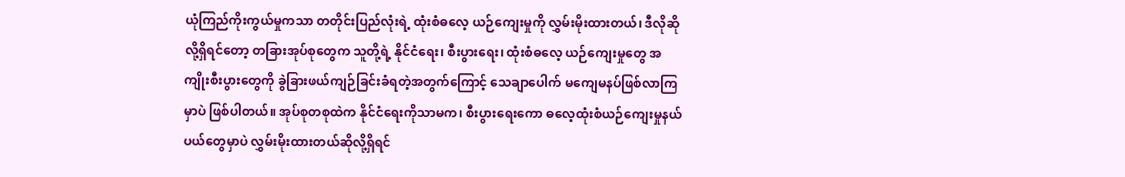ယုံကြည်ကိုးကွယ်မှုကသာ တတိုင်းပြည်လုံးရဲ့ ထုံးစံဓလေ့ ယဉ်ကျေးမှုကို လွှမ်းမိုးထားတယ်၊ ဒီလိုဆိုလို့ရှိရင်တော့ တခြားအုပ်စုတွေက သူတို့ရဲ့ နိုင်ငံရေး၊ စီးပွားရေး၊ ထုံးစံဓလေ့ ယဉ်ကျေးမှုတွေ အကျိုးစီးပွားတွေကို ခွဲခြားဖယ်ကျဉ်ခြင်းခံရတဲ့အတွက်ကြောင့် သေချာပေါက် မကျေမနပ်ဖြစ်လာကြမှာပဲ ဖြစ်ပါတယ်။ အုပ်စုတစုထဲက နိုင်ငံရေးကိုသာမက၊ စီးပွားရေးကော ဓလေ့ထုံးစံယဉ်ကျေးမှုနယ်ပယ်တွေမှာပဲ လွှမ်းမိုးထားတယ်ဆိုလို့ရှိရင်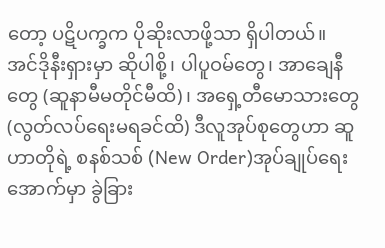တော့ ပဋိပက္ခက ပိုဆိုးလာဖို့သာ ရှိပါတယ်။
အင်ဒိုနီးရှားမှာ ဆိုပါစို့၊ ပါပူဝမ်တွေ၊ အာချေနီတွေ (ဆူနာမီမတိုင်မီထိ)၊ အရှေ့တီမောသားတွေ (လွတ်လပ်ရေးမရခင်ထိ) ဒီလူအုပ်စုတွေဟာ ဆူဟာတိုရဲ့ စနစ်သစ် (New Order)အုပ်ချုပ်ရေးအောက်မှာ ခွဲခြား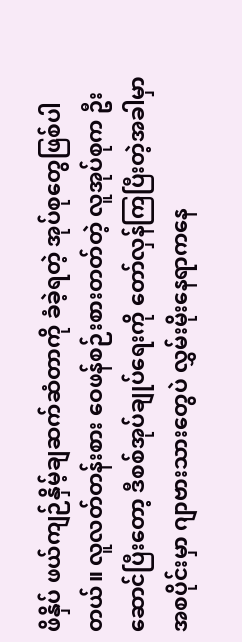ဖိနှိပ် ဖယ်ကျဉ်နှိမ့်ချဆက်ဆံတာကို ခံခဲ့ရတဲ့ အုပ်စုတွေဖြစ်ပါတယ်။ လူလတ်တန်းစား ဝေဖန်စဉ်းစားတတ်တဲ့ လူအုပ်စုက ဦးဆောင်ပြီးတော့ ဒီစစ်အုပ်ချုပ်ရေးကို တော်လှန်ကြပြီးတဲ့အခါမှာ အစပိုင်းမှာ ဂျာဗားသားတွေပဲ လွှမ်းမိုးနေရာကနေ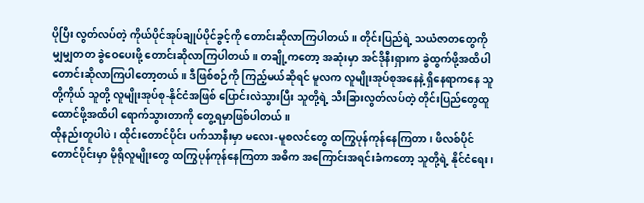ပိုပြီး လွတ်လပ်တဲ့ ကိုယ်ပိုင်အုပ်ချုပ်ပိုင်ခွင့်ကို တောင်းဆိုလာကြပါတယ်။ တိုင်းပြည်ရဲ့ သယံဇာတတွေကို မျှမျှတတ ခွဲဝေပေးဖို့ တောင်းဆိုလာကြပါတယ်။ တချို့ကတော့ အဆုံးမှာ အင်ဒိုနီးရှားက ခွဲထွက်ဖို့အထိပါ တောင်းဆိုလာကြပါတော့တယ်။ ဒီဖြစ်စဉ်ကို ကြည့်မယ်ဆိုရင် မူလက လူမျိုးအုပ်စုအနေနဲ့ ရှိနေရာကနေ သူတို့ကိုယ် သူတို့ လူမျိုးအုပ်စု-နိုင်ငံအဖြစ် ပြောင်းလဲသွားပြီး သူတို့ရဲ့ သီးခြားလွတ်လပ်တဲ့ တိုင်းပြည်တွေထူထောင်ဖို့အထိပါ ရောက်သွားတာကို တွေ့ရမှာဖြစ်ပါတယ်။
ထိုနည်းတူပါပဲ၊ ထိုင်းတောင်ပိုင်း ပက်သာနီးမှာ မလေး-မူစလင်တွေ ထကြွပုန်ကုန်နေကြတာ၊ ဖိလစ်ပိုင်တောင်ပိုင်းမှာ မိုရိုလူမျိုးတွေ ထကြွပုန်ကုန်နေကြတာ အဓိက အကြောင်းအရင်းခံကတော့ သူတို့ရဲ့ နိုင်ငံရေး၊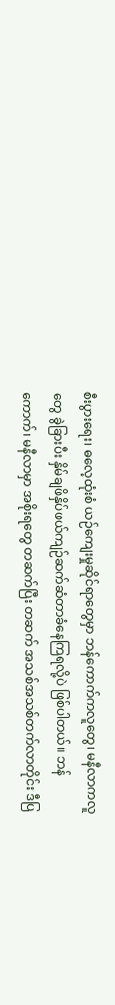စီးပွားရေး၊ ဓလေ့ထုံးစံ ယဉ်ကျေးမှုဆိုင်ရာတွေမှာ ဘန်ကောက်ကလူတွေ၊ မနီလာကလူတွေ ခွဲခြားပီး နှိမ်ချဖိနှိပ်ဖယ်ကျဉ်ဆက်ဆံတာခံနေကြရလို့ပဲ ဖြစ်ပါတယ်။ ဘန်ကောက်၊ မနီလာမှာ အစိုးရတွေ တဆက်ပြီး တဆက် အသစ်အသစ်တက်လာတိုင်း ဒီပြ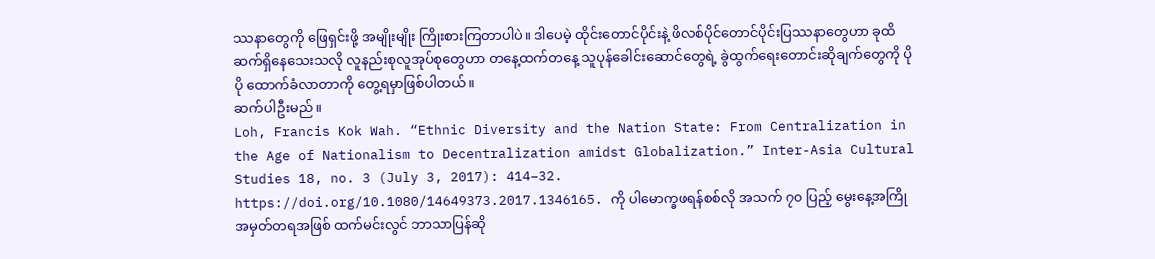ဿနာတွေကို ဖြေရှင်းဖို့ အမျိုးမျိုး ကြိုးစားကြတာပါပဲ။ ဒါပေမဲ့ ထိုင်းတောင်ပိုင်းနဲ့ ဖိလစ်ပိုင်တောင်ပိုင်းပြဿနာတွေဟာ ခုထိ ဆက်ရှိနေသေးသလို လူနည်းစုလူအုပ်စုတွေဟာ တနေ့ထက်တနေ့ သူပုန်ခေါင်းဆောင်တွေရဲ့ ခွဲထွက်ရေးတောင်းဆိုချက်တွေကို ပိုပို ထောက်ခံလာတာကို တွေ့ရမှာဖြစ်ပါတယ်။
ဆက်ပါဦးမည်။
Loh, Francis Kok Wah. “Ethnic Diversity and the Nation State: From Centralization in the Age of Nationalism to Decentralization amidst Globalization.” Inter-Asia Cultural Studies 18, no. 3 (July 3, 2017): 414–32. https://doi.org/10.1080/14649373.2017.1346165. ကို ပါမောက္ခဖရန်စစ်လို အသက် ၇၀ ပြည့် မွေးနေ့အကြို အမှတ်တရအဖြစ် ထက်မင်းလွင် ဘာသာပြန်ဆို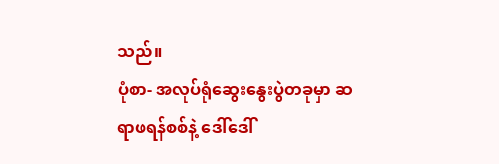သည်။
ပုံစာ- အလုပ်ရုံဆွေးနွေးပွဲတခုမှာ ဆရာဖရန်စစ်နဲ့ ဒေါ်ဒေါ်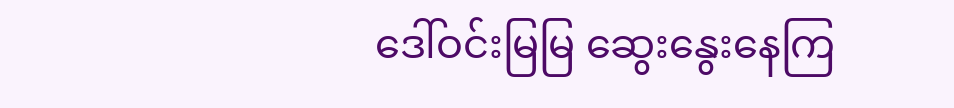ဒေါ်ဝင်းမြမြ ဆွေးနွေးနေကြ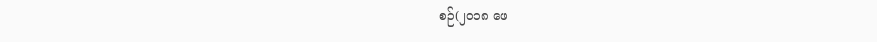စဉ်(၂၀၁၈ ဖေ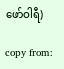ဖော်ဝါရီ)

copy from: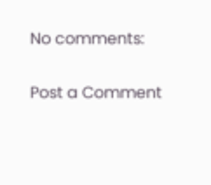No comments:

Post a Comment